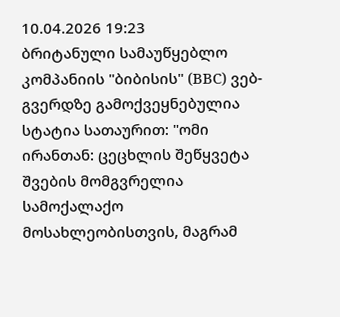10.04.2026 19:23
ბრიტანული სამაუწყებლო კომპანიის "ბიბისის" (BBC) ვებ-გვერდზე გამოქვეყნებულია სტატია სათაურით: "ომი ირანთან: ცეცხლის შეწყვეტა შვების მომგვრელია სამოქალაქო მოსახლეობისთვის, მაგრამ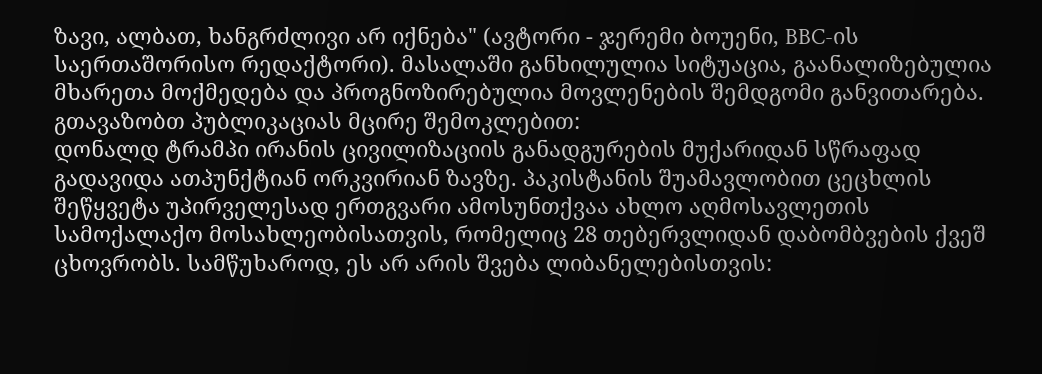ზავი, ალბათ, ხანგრძლივი არ იქნება" (ავტორი - ჯერემი ბოუენი, BBC-ის საერთაშორისო რედაქტორი). მასალაში განხილულია სიტუაცია, გაანალიზებულია მხარეთა მოქმედება და პროგნოზირებულია მოვლენების შემდგომი განვითარება.
გთავაზობთ პუბლიკაციას მცირე შემოკლებით:
დონალდ ტრამპი ირანის ცივილიზაციის განადგურების მუქარიდან სწრაფად გადავიდა ათპუნქტიან ორკვირიან ზავზე. პაკისტანის შუამავლობით ცეცხლის შეწყვეტა უპირველესად ერთგვარი ამოსუნთქვაა ახლო აღმოსავლეთის სამოქალაქო მოსახლეობისათვის, რომელიც 28 თებერვლიდან დაბომბვების ქვეშ ცხოვრობს. სამწუხაროდ, ეს არ არის შვება ლიბანელებისთვის: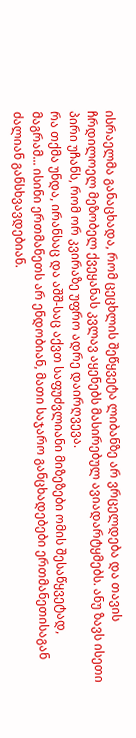ისრაელმა განაცხადა, რომ ცეცხლის შეწყვეტა ლიბანზე არ ვრცელდება და თავის ჩრდილოელ მეზობელ ქვეყანას კვლავ აყენებს მასირებულ ავიადარტყმებს. ანუ ზავს ისეთი პირი უჩანს, რომ ორ კვირაზე უფრო ადრე დაირღვევა.
რა თქმა უნდა, ირანსაც და აშშ-საც აქვთ საფუძვლიანი მიზეზები ომის შესაწყვეტად, მაგრამ... ისინი ერთმანეთს არ ენდობიან, მათი საჯარო განცხადებები ერთმანეთისაგან ძალიან განსხვავდებიან.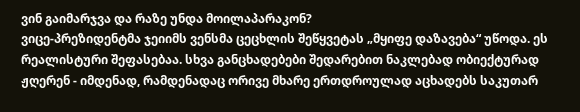ვინ გაიმარჯვა და რაზე უნდა მოილაპარაკონ?
ვიცე-პრეზიდენტმა ჯეიიმს ვენსმა ცეცხლის შეწყვეტას „მყიფე დაზავება“ უწოდა. ეს რეალისტური შეფასებაა. სხვა განცხადებები შედარებით ნაკლებად ობიექტურად ჟღერენ - იმდენად, რამდენადაც ორივე მხარე ერთდროულად აცხადებს საკუთარ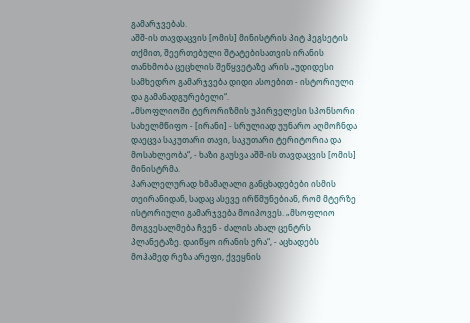გამარჯვებას.
აშშ-ის თავდაცვის [ომის] მინისტრის პიტ ჰეგსეტის თქმით, შეერთებული შტატებისათვის ირანის თანხმობა ცეცხლის შეწყვეტაზე არის „უდიდესი სამხედრო გამარჯვება დიდი ასოებით - ისტორიული და გამანადგურებელი“.
„მსოფლიოში ტერორიზმის უპირველესი სპონსორი სახელმწიფო - [ირანი] - სრულიად უუნარო აღმოჩნდა დაეცვა საკუთარი თავი, საკუთარი ტერიტორია და მოსახლეობა“, - ხაზი გაუსვა აშშ-ის თავდაცვის [ომის] მინისტრმა.
პარალელურად ხმამაღალი განცხადებები ისმის თეირანიდან, სადაც ასევე ირწმუნებიან, რომ მტერზე ისტორიული გამარჯვება მოიპოვეს. „მსოფლიო მოგვესალმება ჩვენ - ძალის ახალ ცენტრს პლანეტაზე. დაიწყო ირანის ერა“, - აცხადებს მოჰამედ რეზა არეფი, ქვეყნის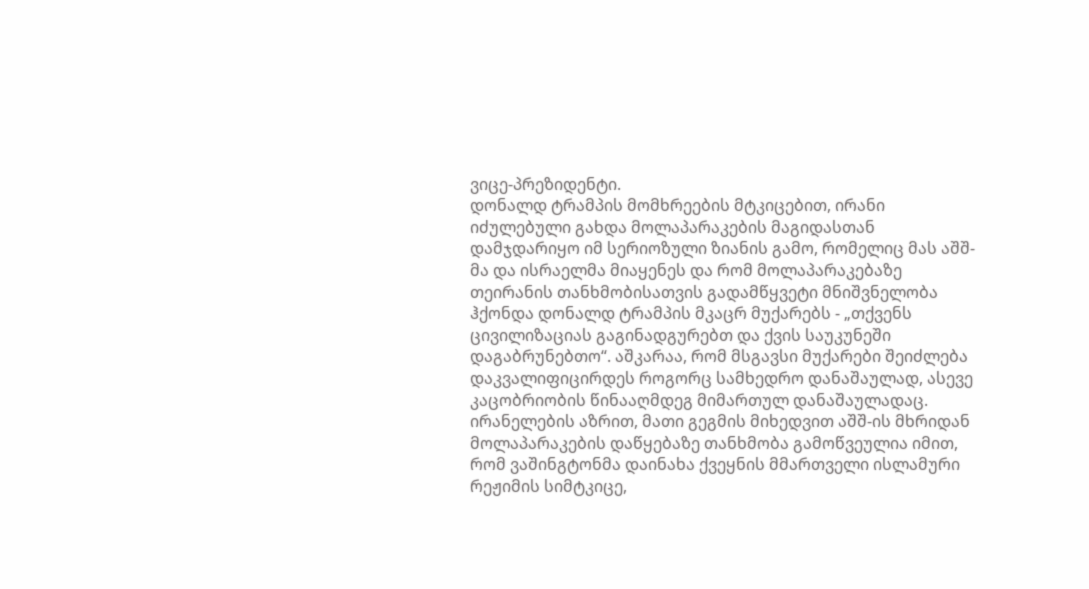ვიცე-პრეზიდენტი.
დონალდ ტრამპის მომხრეების მტკიცებით, ირანი იძულებული გახდა მოლაპარაკების მაგიდასთან დამჯდარიყო იმ სერიოზული ზიანის გამო, რომელიც მას აშშ-მა და ისრაელმა მიაყენეს და რომ მოლაპარაკებაზე თეირანის თანხმობისათვის გადამწყვეტი მნიშვნელობა ჰქონდა დონალდ ტრამპის მკაცრ მუქარებს - „თქვენს ცივილიზაციას გაგინადგურებთ და ქვის საუკუნეში დაგაბრუნებთო“. აშკარაა, რომ მსგავსი მუქარები შეიძლება დაკვალიფიცირდეს როგორც სამხედრო დანაშაულად, ასევე კაცობრიობის წინააღმდეგ მიმართულ დანაშაულადაც.
ირანელების აზრით, მათი გეგმის მიხედვით აშშ-ის მხრიდან მოლაპარაკების დაწყებაზე თანხმობა გამოწვეულია იმით, რომ ვაშინგტონმა დაინახა ქვეყნის მმართველი ისლამური რეჟიმის სიმტკიცე,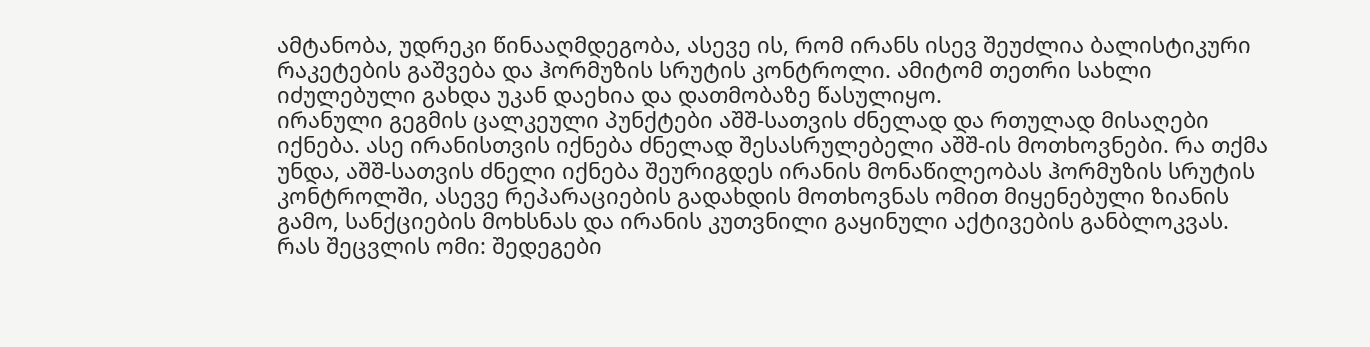ამტანობა, უდრეკი წინააღმდეგობა, ასევე ის, რომ ირანს ისევ შეუძლია ბალისტიკური რაკეტების გაშვება და ჰორმუზის სრუტის კონტროლი. ამიტომ თეთრი სახლი იძულებული გახდა უკან დაეხია და დათმობაზე წასულიყო.
ირანული გეგმის ცალკეული პუნქტები აშშ-სათვის ძნელად და რთულად მისაღები იქნება. ასე ირანისთვის იქნება ძნელად შესასრულებელი აშშ-ის მოთხოვნები. რა თქმა უნდა, აშშ-სათვის ძნელი იქნება შეურიგდეს ირანის მონაწილეობას ჰორმუზის სრუტის კონტროლში, ასევე რეპარაციების გადახდის მოთხოვნას ომით მიყენებული ზიანის გამო, სანქციების მოხსნას და ირანის კუთვნილი გაყინული აქტივების განბლოკვას.
რას შეცვლის ომი: შედეგები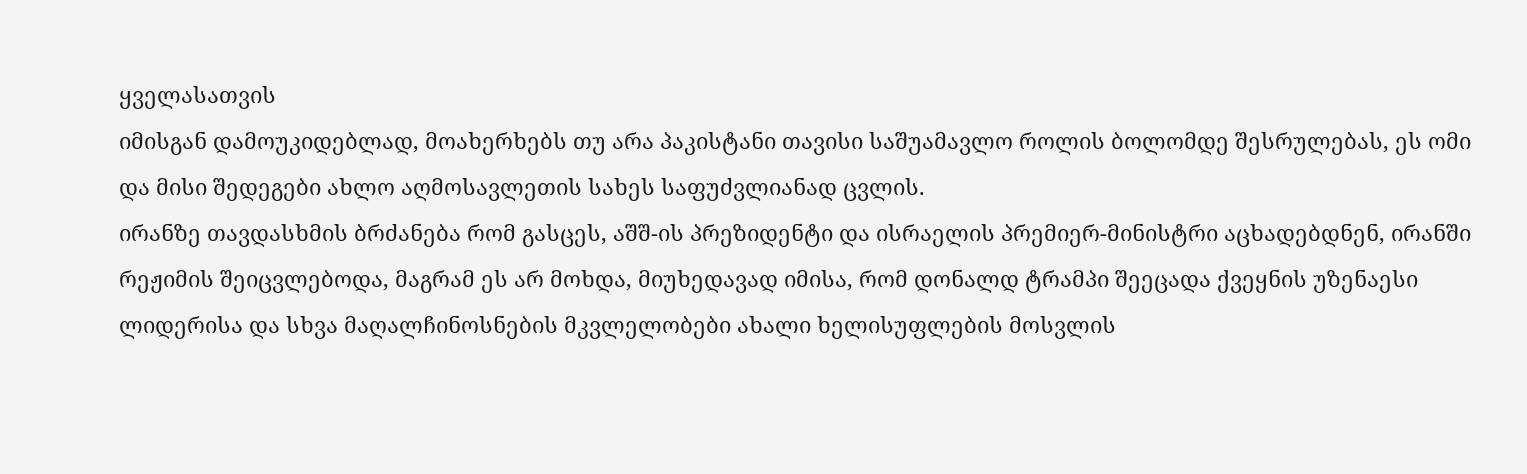ყველასათვის
იმისგან დამოუკიდებლად, მოახერხებს თუ არა პაკისტანი თავისი საშუამავლო როლის ბოლომდე შესრულებას, ეს ომი და მისი შედეგები ახლო აღმოსავლეთის სახეს საფუძვლიანად ცვლის.
ირანზე თავდასხმის ბრძანება რომ გასცეს, აშშ-ის პრეზიდენტი და ისრაელის პრემიერ-მინისტრი აცხადებდნენ, ირანში რეჟიმის შეიცვლებოდა, მაგრამ ეს არ მოხდა, მიუხედავად იმისა, რომ დონალდ ტრამპი შეეცადა ქვეყნის უზენაესი ლიდერისა და სხვა მაღალჩინოსნების მკვლელობები ახალი ხელისუფლების მოსვლის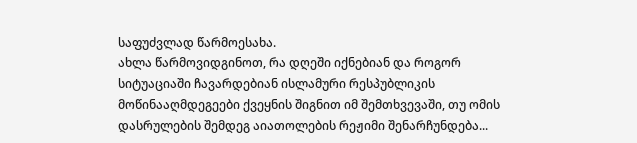საფუძვლად წარმოესახა.
ახლა წარმოვიდგინოთ, რა დღეში იქნებიან და როგორ სიტუაციაში ჩავარდებიან ისლამური რესპუბლიკის მოწინააღმდეგეები ქვეყნის შიგნით იმ შემთხვევაში, თუ ომის დასრულების შემდეგ აიათოლების რეჟიმი შენარჩუნდება...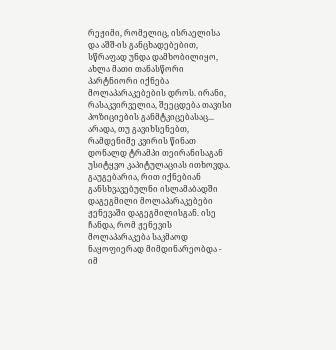რეჟიმი, რომელიც, ისრაელისა და აშშ-ის განცხადებებით, სწრაფად უნდა დამხობილიყო, ახლა მათი თანასწორი პარტნიორი იქნება მოლაპარაკებების დროს. ირანი, რასაკვირველია, შეეცდება თავისი პოზიციების განმტკიცებასაც... არადა, თუ გავიხსენებთ, რამდენიმე კვირის წინათ დონალდ ტრამპი თეირანისაგან უსიტყვო კაპიტულაციას ითხოვდა.
გაუგებარია, რით იქნებიან განსხვავებულნი ისლამაბადში დაგეგმილი მოლაპარაკებები ჟენევაში დაგეგმილისგან. ისე ჩანდა, რომ ჟენევის მოლაპარაკება საკმაოდ ნაყოფიერად მიმდინარეობდა - იმ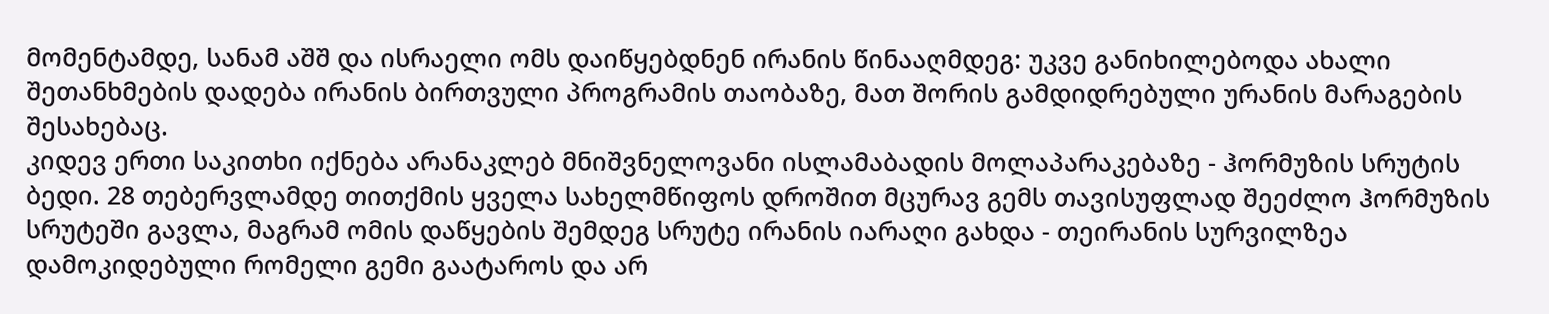მომენტამდე, სანამ აშშ და ისრაელი ომს დაიწყებდნენ ირანის წინააღმდეგ: უკვე განიხილებოდა ახალი შეთანხმების დადება ირანის ბირთვული პროგრამის თაობაზე, მათ შორის გამდიდრებული ურანის მარაგების შესახებაც.
კიდევ ერთი საკითხი იქნება არანაკლებ მნიშვნელოვანი ისლამაბადის მოლაპარაკებაზე - ჰორმუზის სრუტის ბედი. 28 თებერვლამდე თითქმის ყველა სახელმწიფოს დროშით მცურავ გემს თავისუფლად შეეძლო ჰორმუზის სრუტეში გავლა, მაგრამ ომის დაწყების შემდეგ სრუტე ირანის იარაღი გახდა - თეირანის სურვილზეა დამოკიდებული რომელი გემი გაატაროს და არ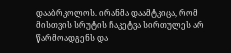დააბრკოლოს. ირანმა დაამტკიცა, რომ მისთვის სრუტის ჩაკეტვა სირთულეს არ წარმოადგენს და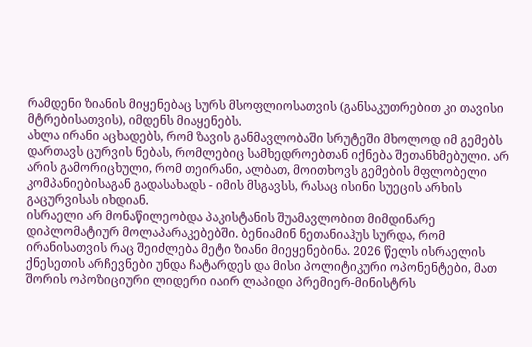რამდენი ზიანის მიყენებაც სურს მსოფლიოსათვის (განსაკუთრებით კი თავისი მტრებისათვის), იმდენს მიაყენებს.
ახლა ირანი აცხადებს, რომ ზავის განმავლობაში სრუტეში მხოლოდ იმ გემებს დართავს ცურვის ნებას, რომლებიც სამხედროებთან იქნება შეთანხმებული. არ არის გამორიცხული, რომ თეირანი, ალბათ, მოითხოვს გემების მფლობელი კომპანიებისაგან გადასახადს - იმის მსგავსს, რასაც ისინი სუეცის არხის გაცურვისას იხდიან.
ისრაელი არ მონაწილეობდა პაკისტანის შუამავლობით მიმდინარე დიპლომატიურ მოლაპარაკებებში. ბენიამინ ნეთანიაჰუს სურდა, რომ ირანისათვის რაც შეიძლება მეტი ზიანი მიეყენებინა. 2026 წელს ისრაელის ქნესეთის არჩევნები უნდა ჩატარდეს და მისი პოლიტიკური ოპონენტები, მათ შორის ოპოზიციური ლიდერი იაირ ლაპიდი პრემიერ-მინისტრს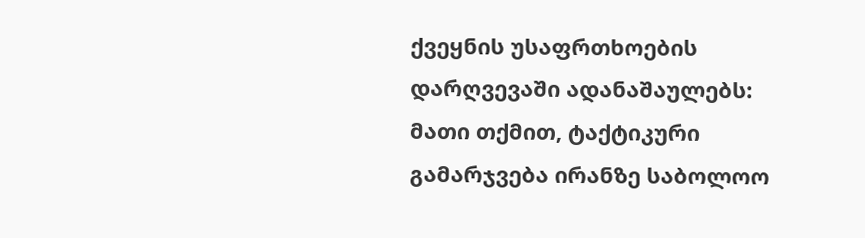ქვეყნის უსაფრთხოების დარღვევაში ადანაშაულებს: მათი თქმით, ტაქტიკური გამარჯვება ირანზე საბოლოო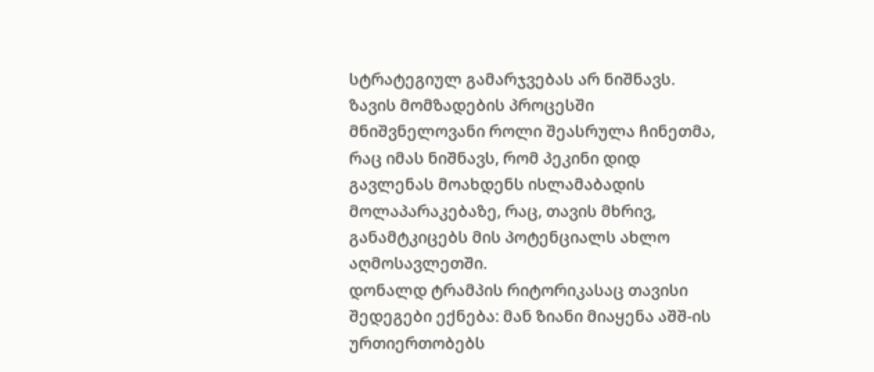სტრატეგიულ გამარჯვებას არ ნიშნავს.
ზავის მომზადების პროცესში მნიშვნელოვანი როლი შეასრულა ჩინეთმა, რაც იმას ნიშნავს, რომ პეკინი დიდ გავლენას მოახდენს ისლამაბადის მოლაპარაკებაზე, რაც, თავის მხრივ, განამტკიცებს მის პოტენციალს ახლო აღმოსავლეთში.
დონალდ ტრამპის რიტორიკასაც თავისი შედეგები ექნება: მან ზიანი მიაყენა აშშ-ის ურთიერთობებს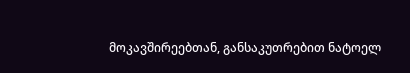მოკავშირეებთან, განსაკუთრებით ნატოელ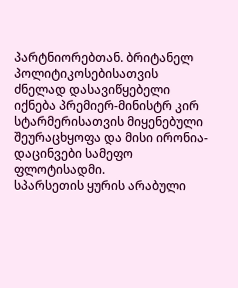პარტნიორებთან. ბრიტანელ პოლიტიკოსებისათვის ძნელად დასავიწყებელი იქნება პრემიერ-მინისტრ კირ სტარმერისათვის მიყენებული შეურაცხყოფა და მისი ირონია-დაცინვები სამეფო ფლოტისადმი.
სპარსეთის ყურის არაბული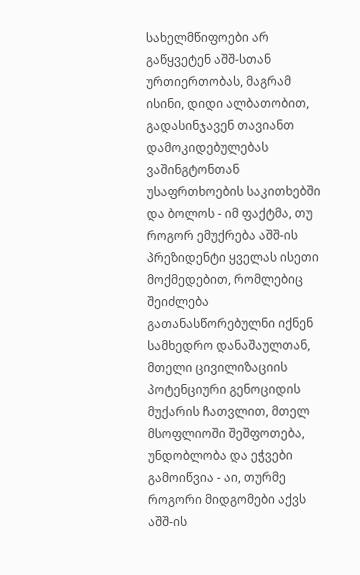სახელმწიფოები არ გაწყვეტენ აშშ-სთან ურთიერთობას, მაგრამ ისინი, დიდი ალბათობით, გადასინჯავენ თავიანთ დამოკიდებულებას ვაშინგტონთან უსაფრთხოების საკითხებში
და ბოლოს - იმ ფაქტმა, თუ როგორ ემუქრება აშშ-ის პრეზიდენტი ყველას ისეთი მოქმედებით, რომლებიც შეიძლება გათანასწორებულნი იქნენ სამხედრო დანაშაულთან, მთელი ცივილიზაციის პოტენციური გენოციდის მუქარის ჩათვლით, მთელ მსოფლიოში შეშფოთება, უნდობლობა და ეჭვები გამოიწვია - აი, თურმე როგორი მიდგომები აქვს აშშ-ის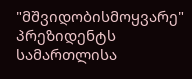"მშვიდობისმოყვარე" პრეზიდენტს სამართლისა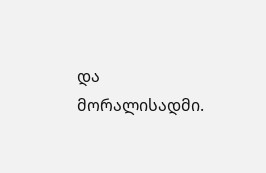და მორალისადმი.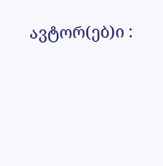ავტორ(ებ)ი :